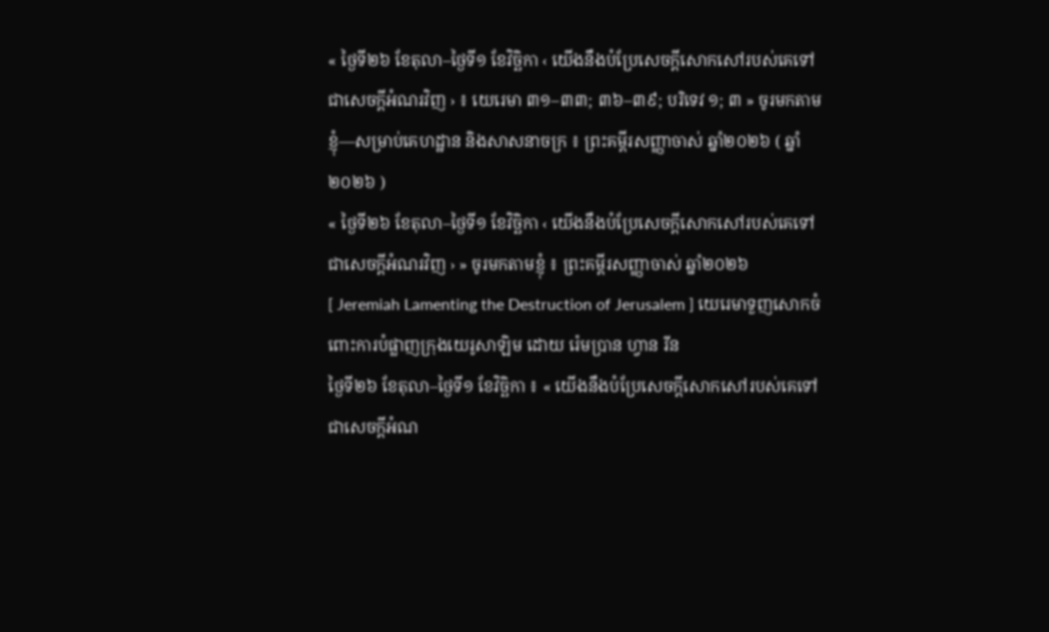« ថ្ងៃទី២៦ ខែតុលា–ថ្ងៃទី១ ខែវិច្ឆិកា ‹ យើងនឹងបំប្រែសេចក្តីសោកសៅរបស់គេទៅជាសេចក្តីអំណរវិញ › ៖ យេរេមា ៣១–៣៣; ៣៦–៣៩; បរិទេវ ១; ៣ » ចូរមកតាមខ្ញុំ—សម្រាប់គេហដ្ឋាន និងសាសនាចក្រ ៖ ព្រះគម្ពីរសញ្ញាចាស់ ឆ្នាំ២០២៦ ( ឆ្នាំ២០២៦ )
« ថ្ងៃទី២៦ ខែតុលា–ថ្ងៃទី១ ខែវិច្ឆិកា ‹ យើងនឹងបំប្រែសេចក្តីសោកសៅរបស់គេទៅជាសេចក្តីអំណរវិញ › » ចូរមកតាមខ្ញុំ ៖ ព្រះគម្ពីរសញ្ញាចាស់ ឆ្នាំ២០២៦
[ Jeremiah Lamenting the Destruction of Jerusalem ] យេរេមាទួញសោកចំពោះការបំផ្លាញក្រុងយេរូសាឡិម ដោយ រ៉េមប្រាន ហ្វាន រីន
ថ្ងៃទី២៦ ខែតុលា–ថ្ងៃទី១ ខែវិច្ឆិកា ៖ « យើងនឹងបំប្រែសេចក្តីសោកសៅរបស់គេទៅជាសេចក្តីអំណ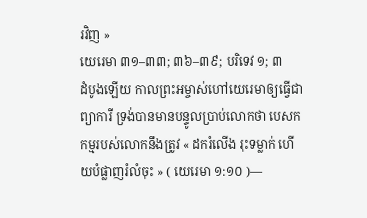រវិញ »
យេរេមា ៣១–៣៣; ៣៦–៣៩; បរិទេវ ១; ៣
ដំបូងឡើយ កាលព្រះអម្ចាស់ហៅយេរេមាឲ្យធ្វើជាព្យាការី ទ្រង់បានមានបន្ទូលប្រាប់លោកថា បេសកកម្មរបស់លោកនឹងត្រូវ « ដករំលើង រុះទម្លាក់ ហើយបំផ្លាញរំលំចុះ » ( យេរេមា ១:១០ )—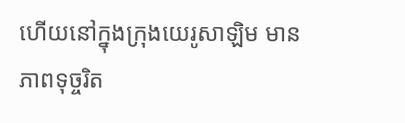ហើយនៅក្នុងក្រុងយេរូសាឡិម មានភាពទុច្ចរិត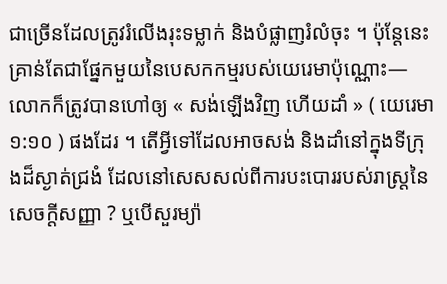ជាច្រើនដែលត្រូវរំលើងរុះទម្លាក់ និងបំផ្លាញរំលំចុះ ។ ប៉ុន្តែនេះគ្រាន់តែជាផ្នែកមួយនៃបេសកកម្មរបស់យេរេមាប៉ុណ្ណោះ—លោកក៏ត្រូវបានហៅឲ្យ « សង់ឡើងវិញ ហើយដាំ » ( យេរេមា ១:១០ ) ផងដែរ ។ តើអ្វីទៅដែលអាចសង់ និងដាំនៅក្នុងទីក្រុងដ៏ស្ងាត់ជ្រងំ ដែលនៅសេសសល់ពីការបះបោររបស់រាស្ត្រនៃសេចក្ដីសញ្ញា ? ឬបើសួរម្យ៉ា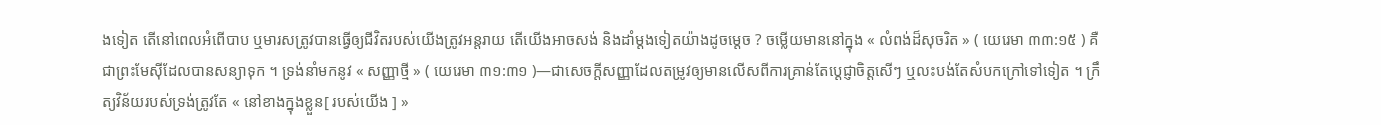ងទៀត តើនៅពេលអំពើបាប ឬមារសត្រូវបានធ្វើឲ្យជីវិតរបស់យើងត្រូវអន្តរាយ តើយើងអាចសង់ និងដាំម្តងទៀតយ៉ាងដូចម្តេច ? ចម្លើយមាននៅក្នុង « លំពង់ដ៏សុចរិត » ( យេរេមា ៣៣:១៥ ) គឺជាព្រះមែស៊ីដែលបានសន្យាទុក ។ ទ្រង់នាំមកនូវ « សញ្ញាថ្មី » ( យេរេមា ៣១:៣១ )—ជាសេចក្ដីសញ្ញាដែលតម្រូវឲ្យមានលើសពីការគ្រាន់តែប្តេជ្ញាចិត្តសើៗ ឬលះបង់តែសំបកក្រៅទៅទៀត ។ ក្រឹត្យវិន័យរបស់ទ្រង់ត្រូវតែ « នៅខាងក្នុងខ្លួន[ របស់យើង ] »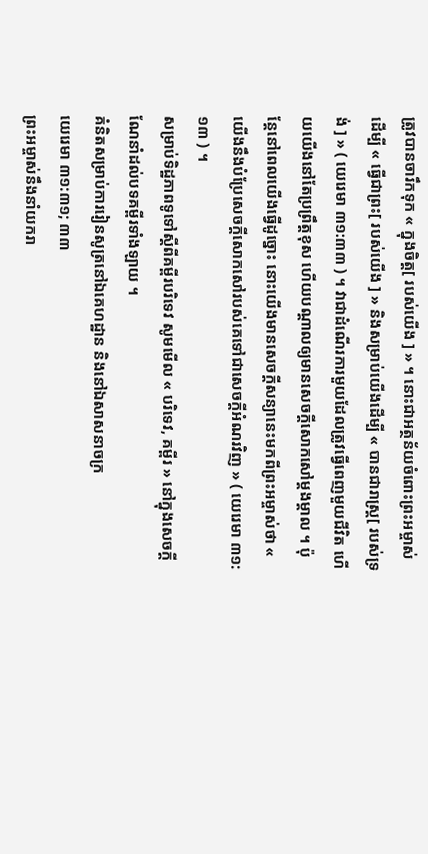ត្រូវបានចារឹកទុក « ក្នុងចិត្ត[ របស់យើង ] » ។ នោះជាអត្ថន័យចំពោះព្រះអម្ចាស់ ដើម្បី « ធ្វើជាព្រះ[ របស់យើង ] » និងសម្រាប់យើងដើម្បី « បានជារាស្រ្ត[ របស់ទ្រង់ ] » ( យេរេមា ៣១:៣៣ ) ។ វាជាដំណើរការមួយដែលត្រូវធ្វើពេញមួយជីវិត ហើយយើងនៅតែប្រព្រឹត្តខុស ហើយបណ្តាលឲ្យមានសេចក្តីសោកសៅម្តងម្តាល ។ ប៉ុន្តែនៅពេលយើងធ្វើដូច្នោះ នោះយើងមានសេចក្តីសន្យានេះមកពីព្រះអម្ចាស់ថា « យើងនឹងបំប្រែសេចក្តីសោកសៅរបស់គេទៅជាសេចក្តីអំណរវិញ » ( យេរេមា ៣១:១៣ ) ។
សម្រាប់ទិដ្ឋភាពទូទៅស្ដីពីគម្ពីរបរិទេវ សូមមើល « បរិទេវ, គម្ពីរ » នៅក្នុងសេចក្ដីណែនាំដល់បទគម្ពីរទាំងឡាយ ។
គំនិតសម្រាប់ការរៀនសូត្រនៅឯគេហដ្ឋាន និងនៅឯសាសនាចក្រ
យេរេមា ៣១:៣១; ៣៣
ព្រះអម្ចាស់នឹងនាំយករា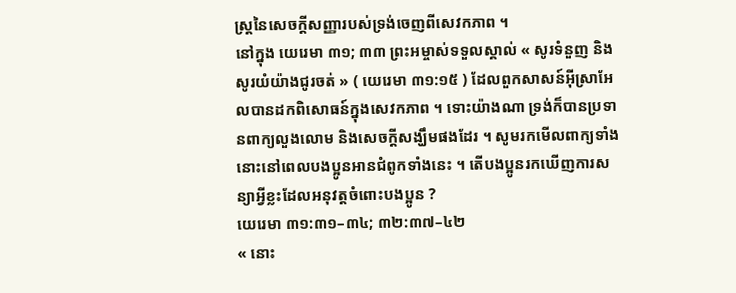ស្ត្រនៃសេចក្ដីសញ្ញារបស់ទ្រង់ចេញពីសេវកភាព ។
នៅក្នុង យេរេមា ៣១; ៣៣ ព្រះអម្ចាស់ទទួលស្គាល់ « សូរទំនួញ និងសូរយំយ៉ាងជូរចត់ » ( យេរេមា ៣១:១៥ ) ដែលពួកសាសន៍អ៊ីស្រាអែលបានដកពិសោធន៍ក្នុងសេវកភាព ។ ទោះយ៉ាងណា ទ្រង់ក៏បានប្រទានពាក្យលួងលោម និងសេចក្តីសង្ឃឹមផងដែរ ។ សូមរកមើលពាក្យទាំងនោះនៅពេលបងប្អូនអានជំពូកទាំងនេះ ។ តើបងប្អូនរកឃើញការសន្យាអ្វីខ្លះដែលអនុវត្តចំពោះបងប្អូន ?
យេរេមា ៣១:៣១–៣៤; ៣២:៣៧–៤២
« នោះ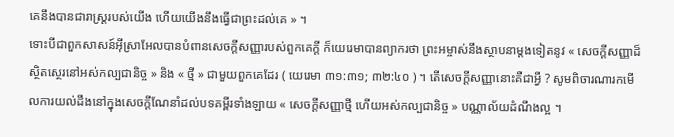គេនឹងបានជារាស្ត្ររបស់យើង ហើយយើងនឹងធ្វើជាព្រះដល់គេ » ។
ទោះបីជាពួកសាសន៍អ៊ីស្រាអែលបានបំពានសេចក្តីសញ្ញារបស់ពួកគេក្តី ក៏យេរេមាបានព្យាករថា ព្រះអម្ចាស់នឹងស្ថាបនាម្តងទៀតនូវ « សេចក្តីសញ្ញាដ៏ស្ថិតស្ថេរនៅអស់កល្បជានិច្ច » និង « ថ្មី » ជាមួយពួកគេដែរ ( យេរេមា ៣១:៣១; ៣២:៤០ ) ។ តើសេចក្តីសញ្ញានោះគឺជាអ្វី ? សូមពិចារណារកមើលការយល់ដឹងនៅក្នុងសេចក្ដីណែនាំដល់បទគម្ពីរទាំងឡាយ « សេចក្តីសញ្ញាថ្មី ហើយអស់កល្បជានិច្ច » បណ្ណាល័យដំណឹងល្អ ។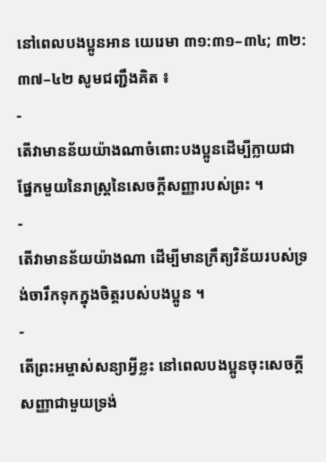នៅពេលបងប្អូនអាន យេរេមា ៣១:៣១–៣៤; ៣២:៣៧–៤២ សូមជញ្ជឹងគិត ៖
-
តើវាមានន័យយ៉ាងណាចំពោះបងប្អូនដើម្បីក្លាយជាផ្នែកមួយនៃរាស្ត្រនៃសេចក្ដីសញ្ញារបស់ព្រះ ។
-
តើវាមានន័យយ៉ាងណា ដើម្បីមានក្រឹត្យវិន័យរបស់ទ្រង់ចារឹកទុកក្នុងចិត្តរបស់បងប្អូន ។
-
តើព្រះអម្ចាស់សន្យាអ្វីខ្លះ នៅពេលបងប្អូនចុះសេចក្ដីសញ្ញាជាមួយទ្រង់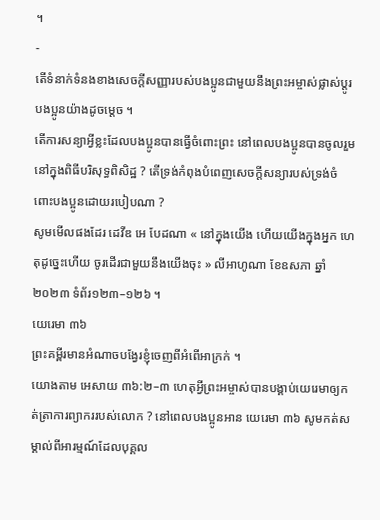។
-
តើទំនាក់ទំនងខាងសេចក្ដីសញ្ញារបស់បងប្អូនជាមួយនឹងព្រះអម្ចាស់ផ្លាស់ប្ដូរបងប្អូនយ៉ាងដូចម្ដេច ។
តើការសន្យាអ្វីខ្លះដែលបងប្អូនបានធ្វើចំពោះព្រះ នៅពេលបងប្អូនបានចូលរួមនៅក្នុងពិធីបរិសុទ្ធពិសិដ្ឋ ? តើទ្រង់កំពុងបំពេញសេចក្តីសន្យារបស់ទ្រង់ចំពោះបងប្អូនដោយរបៀបណា ?
សូមមើលផងដែរ ដេវីឌ អេ បែដណា « នៅក្នុងយើង ហើយយើងក្នុងអ្នក ហេតុដូច្នេះហើយ ចូរដើរជាមួយនឹងយើងចុះ » លីអាហូណា ខែឧសភា ឆ្នាំ២០២៣ ទំព័រ១២៣–១២៦ ។
យេរេមា ៣៦
ព្រះគម្ពីរមានអំណាចបង្វែរខ្ញុំចេញពីអំពើអាក្រក់ ។
យោងតាម អេសាយ ៣៦:២–៣ ហេតុអ្វីព្រះអម្ចាស់បានបង្គាប់យេរេមាឲ្យកត់ត្រាការព្យាកររបស់លោក ? នៅពេលបងប្អូនអាន យេរេមា ៣៦ សូមកត់សម្គាល់ពីអារម្មណ៍ដែលបុគ្គល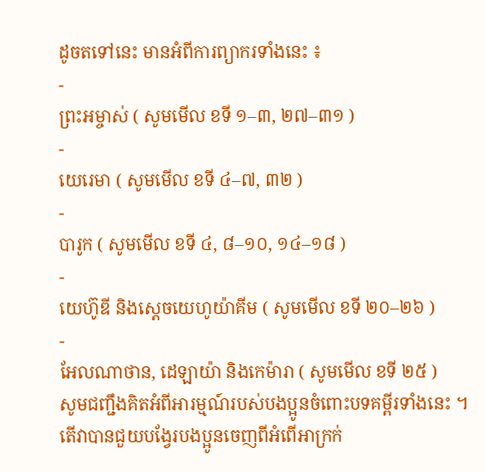ដូចតទៅនេះ មានអំពីការព្យាករទាំងនេះ ៖
-
ព្រះអម្ចាស់ ( សូមមើល ខទី ១–៣, ២៧–៣១ )
-
យេរេមា ( សូមមើល ខទី ៤–៧, ៣២ )
-
បារូក ( សូមមើល ខទី ៤, ៨–១០, ១៤–១៨ )
-
យេហ៊ូឌី និងស្តេចយេហូយ៉ាគីម ( សូមមើល ខទី ២០–២៦ )
-
អែលណាថាន, ដេឡាយ៉ា និងកេម៉ារា ( សូមមើល ខទី ២៥ )
សូមជញ្ជឹងគិតអំពីអារម្មណ៍របស់បងប្អូនចំពោះបទគម្ពីរទាំងនេះ ។ តើវាបានជួយបង្វែរបងប្អូនចេញពីអំពើអាក្រក់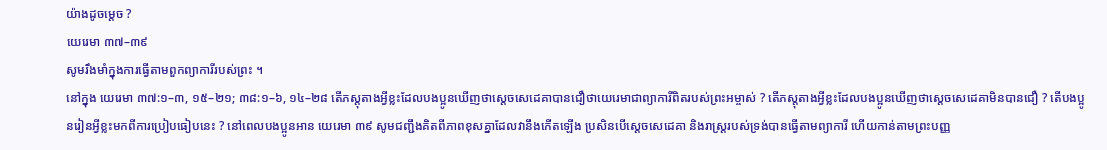យ៉ាងដូចម្តេច ?
យេរេមា ៣៧–៣៩
សូមរឹងមាំក្នុងការធ្វើតាមពួកព្យាការីរបស់ព្រះ ។
នៅក្នុង យេរេមា ៣៧:១–៣, ១៥–២១; ៣៨:១–៦, ១៤–២៨ តើភស្តុតាងអ្វីខ្លះដែលបងប្អូនឃើញថាស្តេចសេដេគាបានជឿថាយេរេមាជាព្យាការីពិតរបស់ព្រះអម្ចាស់ ? តើភស្តុតាងអ្វីខ្លះដែលបងប្អូនឃើញថាស្ដេចសេដេគាមិនបានជឿ ? តើបងប្អូនរៀនអ្វីខ្លះមកពីការប្រៀបធៀបនេះ ? នៅពេលបងប្អូនអាន យេរេមា ៣៩ សូមជញ្ជឹងគិតពីភាពខុសគ្នាដែលវានឹងកើតឡើង ប្រសិនបើស្ដេចសេដេគា និងរាស្ត្ររបស់ទ្រង់បានធ្វើតាមព្យាការី ហើយកាន់តាមព្រះបញ្ញ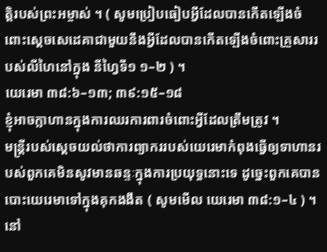ត្តិរបស់ព្រះអម្ចាស់ ។ ( សូមប្រៀបធៀបអ្វីដែលបានកើតឡើងចំពោះស្ដេចសេដេគាជាមួយនឹងអ្វីដែលបានកើតឡើងចំពោះគ្រួសាររបស់លីហៃនៅក្នុង នីហ្វៃទី១ ១–២ ) ។
យេរេមា ៣៨:៦–១៣; ៣៩:១៥–១៨
ខ្ញុំអាចក្លាហានក្នុងការឈរការពារចំពោះអ្វីដែលត្រឹមត្រូវ ។
មន្ត្រីរបស់ស្ដេចយល់ថាការព្យាកររបស់យេរេមាកំពុងធ្វើឲ្យទាហានរបស់ពួកគេមិនសូវមានឆន្ទៈក្នុងការប្រយុទ្ធនោះទេ ដូច្នេះពួកគេបានបោះយេរេមាទៅក្នុងគុកងងឹត ( សូមមើល យេរេមា ៣៨:១–៤ ) ។ នៅ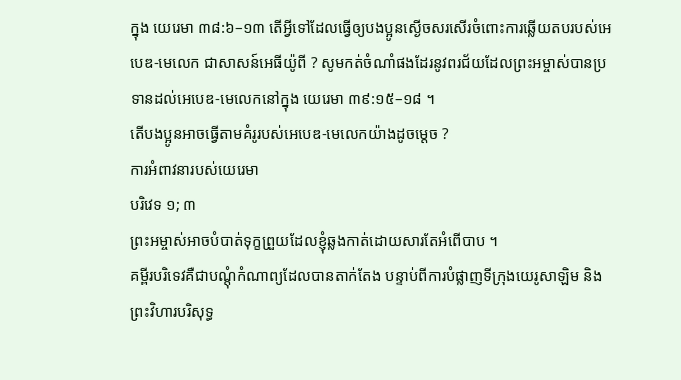ក្នុង យេរេមា ៣៨:៦–១៣ តើអ្វីទៅដែលធ្វើឲ្យបងប្អូនស្ងើចសរសើរចំពោះការឆ្លើយតបរបស់អេបេឌ-មេលេក ជាសាសន៍អេធីយ៉ូពី ? សូមកត់ចំណាំផងដែរនូវពរជ័យដែលព្រះអម្ចាស់បានប្រទានដល់អេបេឌ-មេលេកនៅក្នុង យេរេមា ៣៩:១៥–១៨ ។
តើបងប្អូនអាចធ្វើតាមគំរូរបស់អេបេឌ-មេលេកយ៉ាងដូចម្ដេច ?
ការអំពាវនារបស់យេរេមា
បរិវេទ ១; ៣
ព្រះអម្ចាស់អាចបំបាត់ទុក្ខព្រួយដែលខ្ញុំឆ្លងកាត់ដោយសារតែអំពើបាប ។
គម្ពីរបរិទេវគឺជាបណ្តុំកំណាព្យដែលបានតាក់តែង បន្ទាប់ពីការបំផ្លាញទីក្រុងយេរូសាឡិម និងព្រះវិហារបរិសុទ្ធ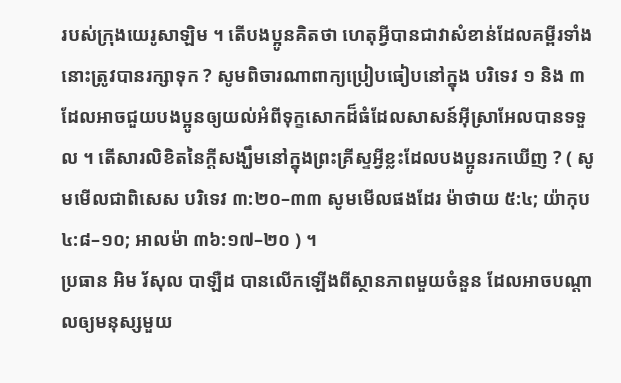របស់ក្រុងយេរូសាឡិម ។ តើបងប្អូនគិតថា ហេតុអ្វីបានជាវាសំខាន់ដែលគម្ពីរទាំងនោះត្រូវបានរក្សាទុក ? សូមពិចារណាពាក្យប្រៀបធៀបនៅក្នុង បរិទេវ ១ និង ៣ ដែលអាចជួយបងប្អូនឲ្យយល់អំពីទុក្ខសោកដ៏ធំដែលសាសន៍អ៊ីស្រាអែលបានទទួល ។ តើសារលិខិតនៃក្តីសង្ឃឹមនៅក្នុងព្រះគ្រីស្ទអ្វីខ្លះដែលបងប្អូនរកឃើញ ? ( សូមមើលជាពិសេស បរិទេវ ៣:២០–៣៣ សូមមើលផងដែរ ម៉ាថាយ ៥:៤; យ៉ាកុប ៤:៨–១០; អាលម៉ា ៣៦:១៧–២០ ) ។
ប្រធាន អិម រ័សុល បាឡឺដ បានលើកឡើងពីស្ថានភាពមួយចំនួន ដែលអាចបណ្ដាលឲ្យមនុស្សមួយ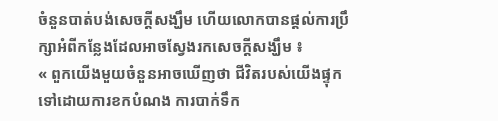ចំនួនបាត់បង់សេចក្ដីសង្ឃឹម ហើយលោកបានផ្ដល់ការប្រឹក្សាអំពីកន្លែងដែលអាចស្វែងរកសេចក្ដីសង្ឃឹម ៖
« ពួកយើងមួយចំនួនអាចឃើញថា ជីវិតរបស់យើងផ្ទុកទៅដោយការខកបំណង ការបាក់ទឹក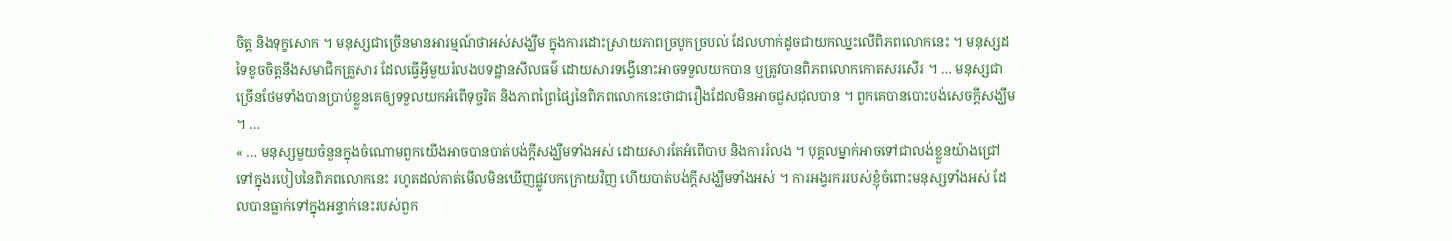ចិត្ត និងទុក្ខសោក ។ មនុស្សជាច្រើនមានអារម្មណ៍ថាអស់សង្ឃឹម ក្នុងការដោះស្រាយភាពច្របូកច្របល់ ដែលហាក់ដូចជាយកឈ្នះលើពិភពលោកនេះ ។ មនុស្សដទៃខូចចិត្តនឹងសមាជិកគ្រួសារ ដែលធ្វើអ្វីមួយរំលងបទដ្ឋានសីលធម៌ ដោយសារទង្វើនោះអាចទទួលយកបាន ឬត្រូវបានពិភពលោកកោតសរសើរ ។ … មនុស្សជាច្រើនថែមទាំងបានប្រាប់ខ្លួនគេឲ្យទទួលយកអំពើទុច្ចរិត និងភាពព្រៃផ្សៃនៃពិភពលោកនេះថាជារឿងដែលមិនអាចជួសជុលបាន ។ ពួកគេបានបោះបង់សេចក្ដីសង្ឃឹម ។ …
« … មនុស្សមួយចំនួនក្នុងចំណោមពួកយើងអាចបានបាត់បង់ក្ដីសង្ឃឹមទាំងអស់ ដោយសារតែអំពើបាប និងការរំលង ។ បុគ្គលម្នាក់អាចទៅជាលង់ខ្លួនយ៉ាងជ្រៅទៅក្នុងរបៀបនៃពិភពលោកនេះ រហូតដល់គាត់មើលមិនឃើញផ្លូវបកក្រោយវិញ ហើយបាត់បង់ក្ដីសង្ឃឹមទាំងអស់ ។ ការអង្វរកររបស់ខ្ញុំចំពោះមនុស្សទាំងអស់ ដែលបានធ្លាក់ទៅក្នុងអន្ទាក់នេះរបស់ពួក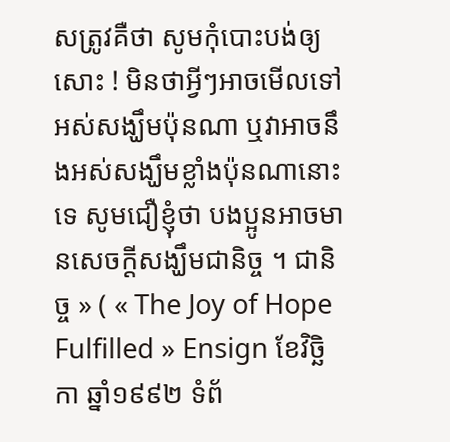សត្រូវគឺថា សូមកុំបោះបង់ឲ្យសោះ ! មិនថាអ្វីៗអាចមើលទៅអស់សង្ឃឹមប៉ុនណា ឬវាអាចនឹងអស់សង្ឃឹមខ្លាំងប៉ុនណានោះទេ សូមជឿខ្ញុំថា បងប្អូនអាចមានសេចក្ដីសង្ឃឹមជានិច្ច ។ ជានិច្ច » ( « The Joy of Hope Fulfilled » Ensign ខែវិច្ឆិកា ឆ្នាំ១៩៩២ ទំព័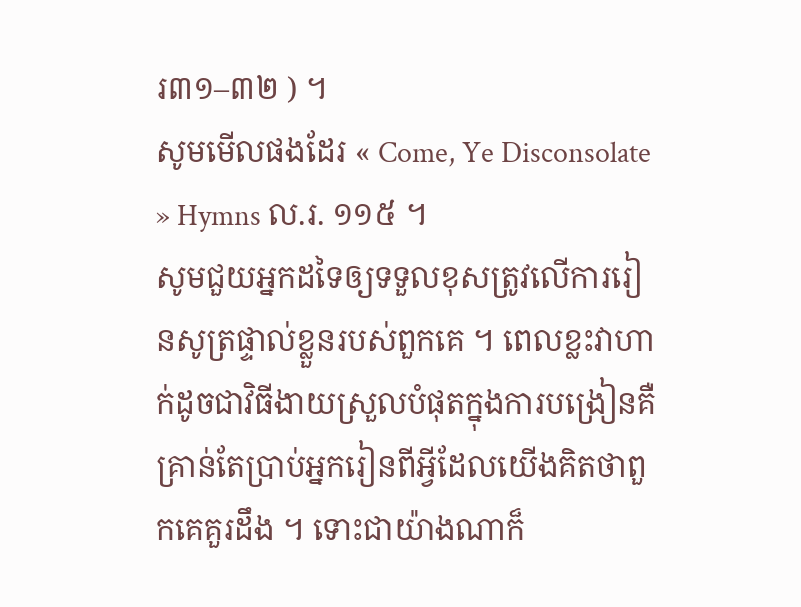រ៣១–៣២ ) ។
សូមមើលផងដែរ « Come, Ye Disconsolate » Hymns ល.រ. ១១៥ ។
សូមជួយអ្នកដទៃឲ្យទទួលខុសត្រូវលើការរៀនសូត្រផ្ទាល់ខ្លួនរបស់ពួកគេ ។ ពេលខ្លះវាហាក់ដូចជាវិធីងាយស្រួលបំផុតក្នុងការបង្រៀនគឺគ្រាន់តែប្រាប់អ្នករៀនពីអ្វីដែលយើងគិតថាពួកគេគួរដឹង ។ ទោះជាយ៉ាងណាក៏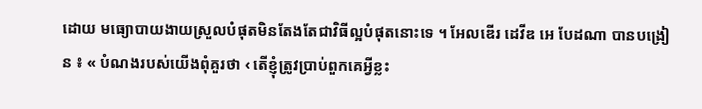ដោយ មធ្យោបាយងាយស្រួលបំផុតមិនតែងតែជាវិធីល្អបំផុតនោះទេ ។ អែលឌើរ ដេវីឌ អេ បែដណា បានបង្រៀន ៖ « បំណងរបស់យើងពុំគួរថា ‹ តើខ្ញុំត្រូវប្រាប់ពួកគេអ្វីខ្លះ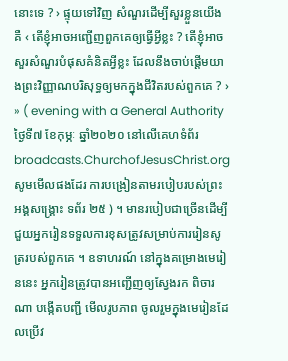នោះទេ ? › ផ្ទុយទៅវិញ សំណួរដើម្បីសួរខ្លួនយើងគឺ ‹ តើខ្ញុំអាចអញ្ជើញពួកគេឲ្យធ្វើអ្វីខ្លះ ? តើខ្ញុំអាចសួរសំណួរបំផុសគំនិតអ្វីខ្លះ ដែលនឹងចាប់ផ្ដើមយាងព្រះវិញ្ញាណបរិសុទ្ធឲ្យមកក្នុងជីវិតរបស់ពួកគេ ? › » ( evening with a General Authority ថ្ងៃទី៧ ខែកុម្ភៈ ឆ្នាំ២០២០ នៅលើគេហទំព័រ broadcasts.ChurchofJesusChrist.org សូមមើលផងដែរ ការបង្រៀនតាមរបៀបរបស់ព្រះអង្គសង្គ្រោះ ទព័រ ២៥ ) ។ មានរបៀបជាច្រើនដើម្បីជួយអ្នករៀនទទួលការខុសត្រូវសម្រាប់ការរៀនសូត្ររបស់ពួកគេ ។ ឧទាហរណ៍ នៅក្នុងគម្រោងមេរៀននេះ អ្នករៀនត្រូវបានអញ្ជើញឲ្យស្វែងរក ពិចារណា បង្កើតបញ្ជី មើលរូបភាព ចូលរួមក្នុងមេរៀនដែលប្រើវ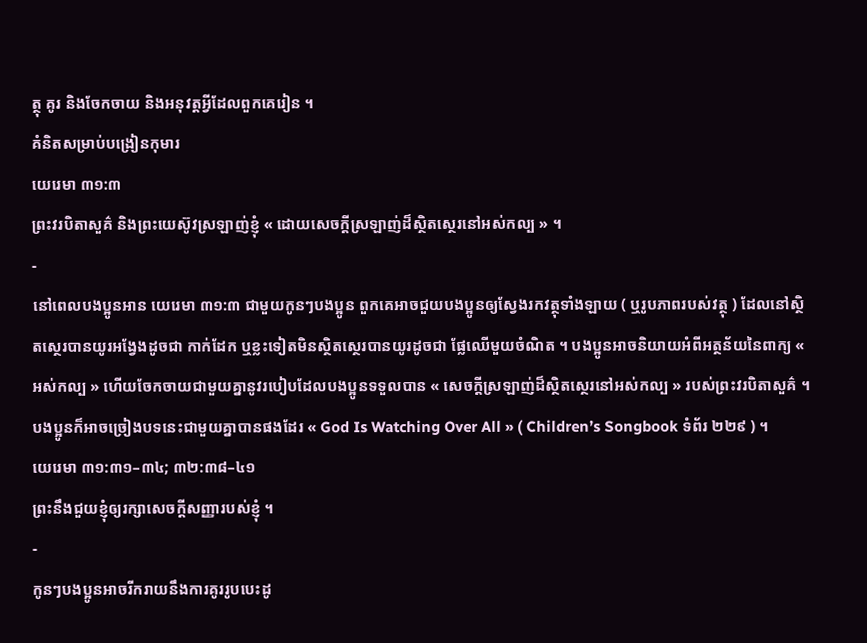ត្ថុ គូរ និងចែកចាយ និងអនុវត្តអ្វីដែលពួកគេរៀន ។
គំនិតសម្រាប់បង្រៀនកុមារ
យេរេមា ៣១:៣
ព្រះវរបិតាសួគ៌ និងព្រះយេស៊ូវស្រឡាញ់ខ្ញុំ « ដោយសេចក្តីស្រឡាញ់ដ៏ស្ថិតស្ថេរនៅអស់កល្ប » ។
-
នៅពេលបងប្អូនអាន យេរេមា ៣១:៣ ជាមួយកូនៗបងប្អូន ពួកគេអាចជួយបងប្អូនឲ្យស្វែងរកវត្ថុទាំងឡាយ ( ឬរូបភាពរបស់វត្ថុ ) ដែលនៅស្ថិតស្ថេរបានយូរអង្វែងដូចជា កាក់ដែក ឬខ្លះទៀតមិនស្ថិតស្ថេរបានយូរដូចជា ផ្លែឈើមួយចំណិត ។ បងប្អូនអាចនិយាយអំពីអត្ថន័យនៃពាក្យ « អស់កល្ប » ហើយចែកចាយជាមួយគ្នានូវរបៀបដែលបងប្អូនទទួលបាន « សេចក្តីស្រឡាញ់ដ៏ស្ថិតស្ថេរនៅអស់កល្ប » របស់ព្រះវរបិតាសួគ៌ ។ បងប្អូនក៏អាចច្រៀងបទនេះជាមួយគ្នាបានផងដែរ « God Is Watching Over All » ( Children’s Songbook ទំព័រ ២២៩ ) ។
យេរេមា ៣១:៣១–៣៤; ៣២:៣៨–៤១
ព្រះនឹងជួយខ្ញុំឲ្យរក្សាសេចក្ដីសញ្ញារបស់ខ្ញុំ ។
-
កូនៗបងប្អូនអាចរីករាយនឹងការគូររូបបេះដូ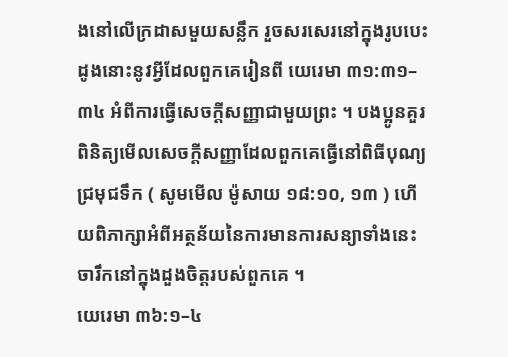ងនៅលើក្រដាសមួយសន្លឹក រួចសរសេរនៅក្នុងរូបបេះដូងនោះនូវអ្វីដែលពួកគេរៀនពី យេរេមា ៣១:៣១–៣៤ អំពីការធ្វើសេចក្តីសញ្ញាជាមួយព្រះ ។ បងប្អូនគួរពិនិត្យមើលសេចក្ដីសញ្ញាដែលពួកគេធ្វើនៅពិធីបុណ្យជ្រមុជទឹក ( សូមមើល ម៉ូសាយ ១៨:១០, ១៣ ) ហើយពិភាក្សាអំពីអត្ថន័យនៃការមានការសន្យាទាំងនេះចារឹកនៅក្នុងដួងចិត្តរបស់ពួកគេ ។
យេរេមា ៣៦:១–៤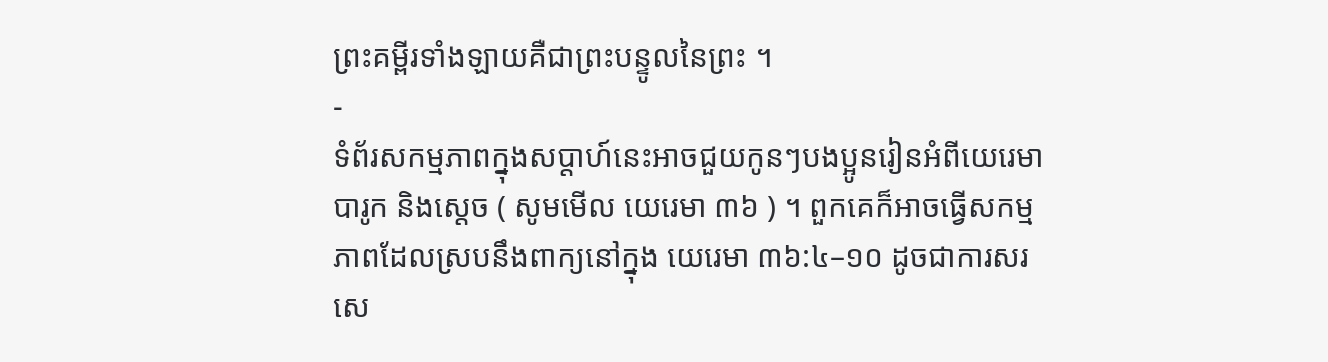ព្រះគម្ពីរទាំងឡាយគឺជាព្រះបន្ទូលនៃព្រះ ។
-
ទំព័រសកម្មភាពក្នុងសប្តាហ៍នេះអាចជួយកូនៗបងប្អូនរៀនអំពីយេរេមា បារូក និងស្តេច ( សូមមើល យេរេមា ៣៦ ) ។ ពួកគេក៏អាចធ្វើសកម្មភាពដែលស្របនឹងពាក្យនៅក្នុង យេរេមា ៣៦:៤–១០ ដូចជាការសរសេ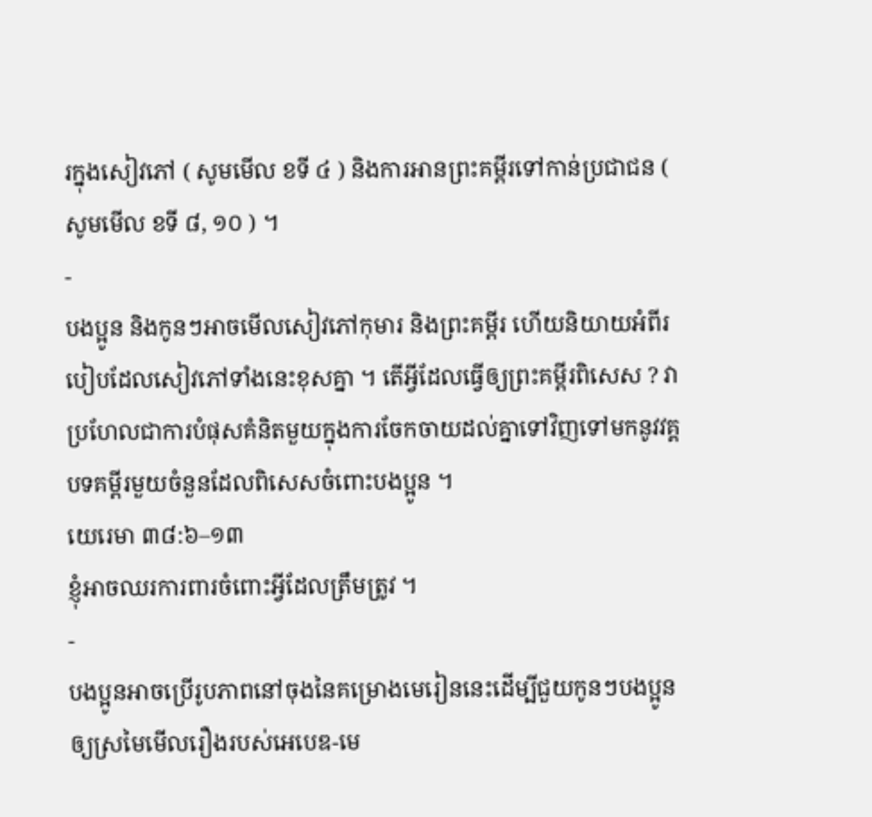រក្នុងសៀវភៅ ( សូមមើល ខទី ៤ ) និងការអានព្រះគម្ពីរទៅកាន់ប្រជាជន ( សូមមើល ខទី ៨, ១០ ) ។
-
បងប្អូន និងកូនៗអាចមើលសៀវភៅកុមារ និងព្រះគម្ពីរ ហើយនិយាយអំពីរបៀបដែលសៀវភៅទាំងនេះខុសគ្នា ។ តើអ្វីដែលធ្វើឲ្យព្រះគម្ពីរពិសេស ? វាប្រហែលជាការបំផុសគំនិតមួយក្នុងការចែកចាយដល់គ្នាទៅវិញទៅមកនូវវគ្គបទគម្ពីរមួយចំនួនដែលពិសេសចំពោះបងប្អូន ។
យេរេមា ៣៨:៦–១៣
ខ្ញុំអាចឈរការពារចំពោះអ្វីដែលត្រឹមត្រូវ ។
-
បងប្អូនអាចប្រើរូបភាពនៅចុងនៃគម្រោងមេរៀននេះដើម្បីជួយកូនៗបងប្អូនឲ្យស្រមៃមើលរឿងរបស់អេបេឌ-មេ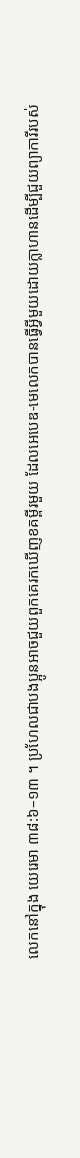លេកនៅក្នុង យេរេមា ៣៨:៦–១៣ ។ ប្រហែលជាបងប្អូនអាចជួយពួកគេរកឃើញខគម្ពីរមួយ ដែលអេបេឌ-មេលេកបានធ្វើអ្វីមួយដោយក្លាហានដើម្បីជួយព្យាការីរបស់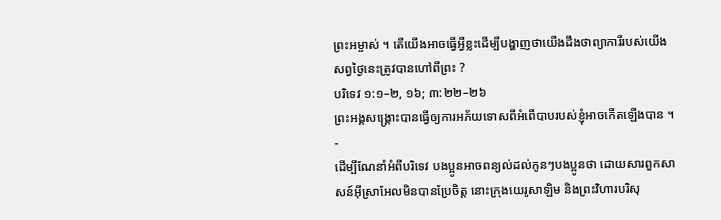ព្រះអម្ចាស់ ។ តើយើងអាចធ្វើអ្វីខ្លះដើម្បីបង្ហាញថាយើងដឹងថាព្យាការីរបស់យើងសព្វថ្ងៃនេះត្រូវបានហៅពីព្រះ ?
បរិទេវ ១:១–២, ១៦; ៣:២២–២៦
ព្រះអង្គសង្គ្រោះបានធ្វើឲ្យការអភ័យទោសពីអំពើបាបរបស់ខ្ញុំអាចកើតឡើងបាន ។
-
ដើម្បីណែនាំអំពីបរិទេវ បងប្អូនអាចពន្យល់ដល់កូនៗបងប្អូនថា ដោយសារពួកសាសន៍អ៊ីស្រាអែលមិនបានប្រែចិត្ត នោះក្រុងយេរូសាឡិម និងព្រះវិហារបរិសុ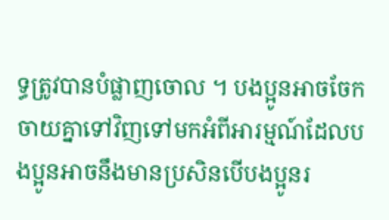ទ្ធត្រូវបានបំផ្លាញចោល ។ បងប្អូនអាចចែកចាយគ្នាទៅវិញទៅមកអំពីអារម្មណ៍ដែលបងប្អូនអាចនឹងមានប្រសិនបើបងប្អូនរ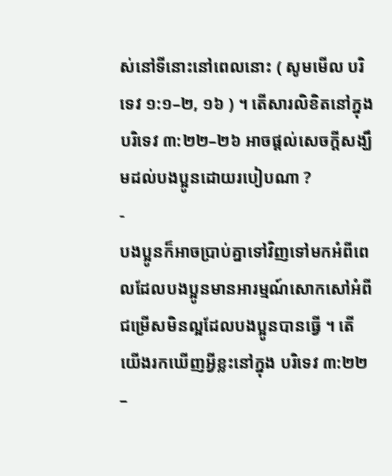ស់នៅទីនោះនៅពេលនោះ ( សូមមើល បរិទេវ ១:១–២, ១៦ ) ។ តើសារលិខិតនៅក្នុង បរិទេវ ៣:២២–២៦ អាចផ្ដល់សេចក្ដីសង្ឃឹមដល់បងប្អូនដោយរបៀបណា ?
-
បងប្អូនក៏អាចប្រាប់គ្នាទៅវិញទៅមកអំពីពេលដែលបងប្អូនមានអារម្មណ៍សោកសៅអំពីជម្រើសមិនល្អដែលបងប្អូនបានធ្វើ ។ តើយើងរកឃើញអ្វីខ្លះនៅក្នុង បរិទេវ ៣:២២–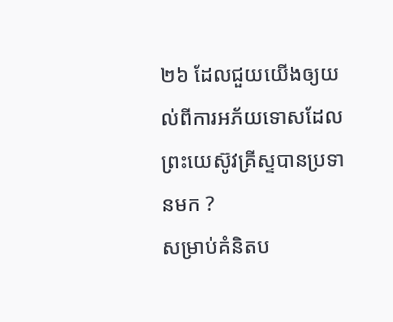២៦ ដែលជួយយើងឲ្យយល់ពីការអភ័យទោសដែលព្រះយេស៊ូវគ្រីស្ទបានប្រទានមក ?
សម្រាប់គំនិតប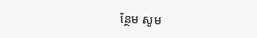ន្ថែម សូម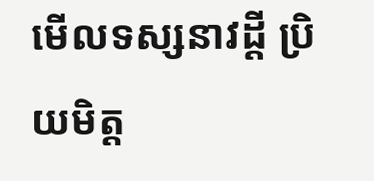មើលទស្សនាវដ្តី ប្រិយមិត្ត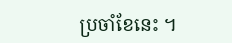ប្រចាំខែនេះ ។